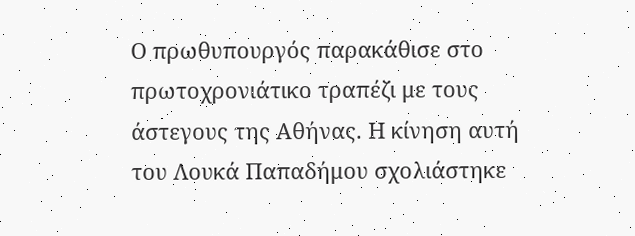Ο πρωθυπουργός παρακάθισε στο πρωτοχρονιάτικο τραπέζι με τους άστεγους της Αθήνας. Η κίνηση αυτή του Λουκά Παπαδήμου σχολιάστηκε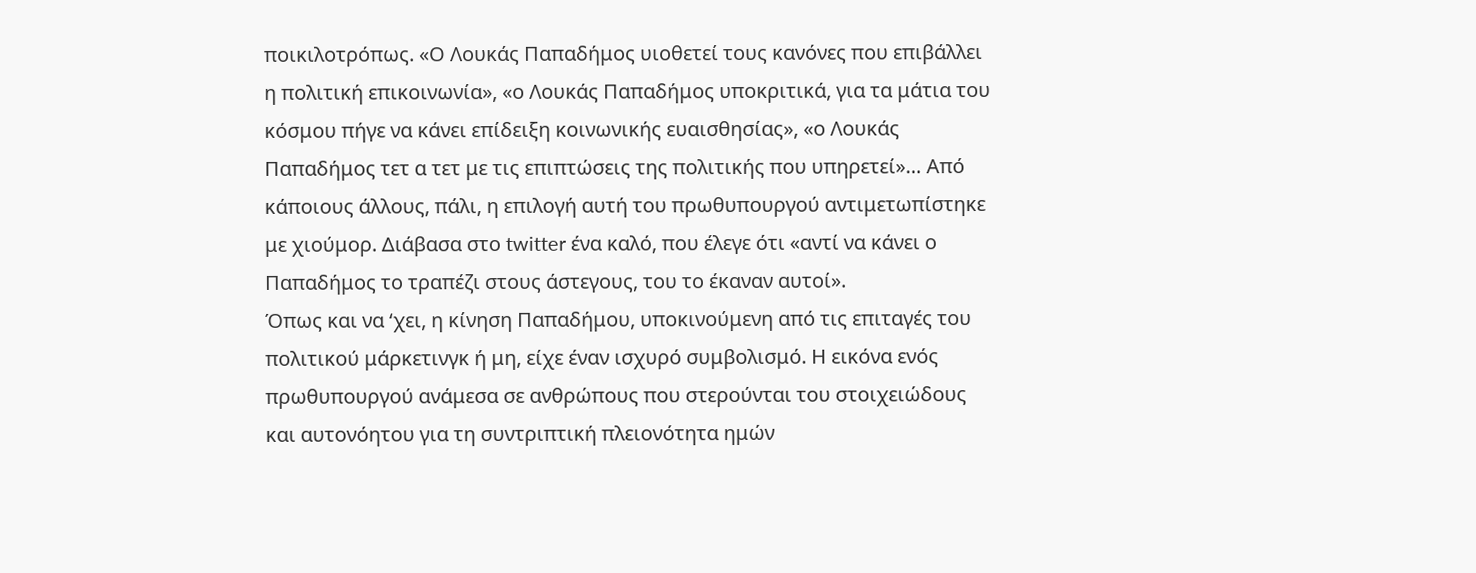ποικιλοτρόπως. «Ο Λουκάς Παπαδήμος υιοθετεί τους κανόνες που επιβάλλει η πολιτική επικοινωνία», «ο Λουκάς Παπαδήμος υποκριτικά, για τα μάτια του κόσμου πήγε να κάνει επίδειξη κοινωνικής ευαισθησίας», «ο Λουκάς Παπαδήμος τετ α τετ με τις επιπτώσεις της πολιτικής που υπηρετεί»… Από κάποιους άλλους, πάλι, η επιλογή αυτή του πρωθυπουργού αντιμετωπίστηκε με χιούμορ. Διάβασα στο twitter ένα καλό, που έλεγε ότι «αντί να κάνει ο Παπαδήμος το τραπέζι στους άστεγους, του το έκαναν αυτοί».
Όπως και να ‘χει, η κίνηση Παπαδήμου, υποκινούμενη από τις επιταγές του πολιτικού μάρκετινγκ ή μη, είχε έναν ισχυρό συμβολισμό. Η εικόνα ενός πρωθυπουργού ανάμεσα σε ανθρώπους που στερούνται του στοιχειώδους και αυτονόητου για τη συντριπτική πλειονότητα ημών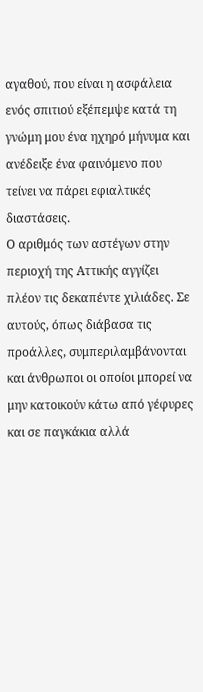αγαθού, που είναι η ασφάλεια ενός σπιτιού εξέπεμψε κατά τη γνώμη μου ένα ηχηρό μήνυμα και ανέδειξε ένα φαινόμενο που τείνει να πάρει εφιαλτικές διαστάσεις.
Ο αριθμός των αστέγων στην περιοχή της Αττικής αγγίζει πλέον τις δεκαπέντε χιλιάδες. Σε αυτούς, όπως διάβασα τις προάλλες, συμπεριλαμβάνονται και άνθρωποι οι οποίοι μπορεί να μην κατοικούν κάτω από γέφυρες και σε παγκάκια αλλά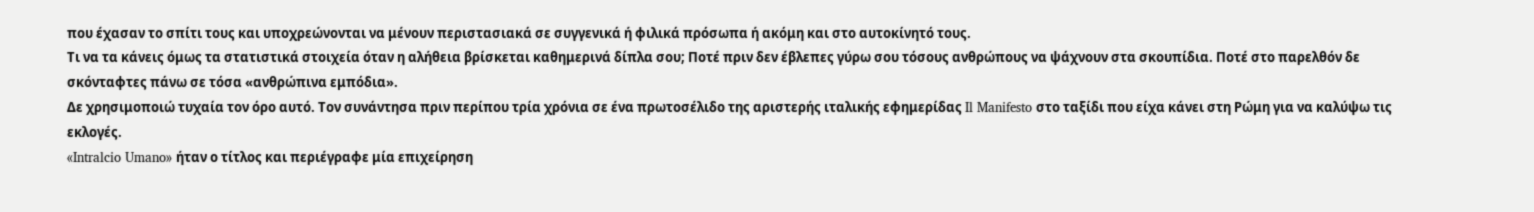που έχασαν το σπίτι τους και υποχρεώνονται να μένουν περιστασιακά σε συγγενικά ή φιλικά πρόσωπα ή ακόμη και στο αυτοκίνητό τους.
Τι να τα κάνεις όμως τα στατιστικά στοιχεία όταν η αλήθεια βρίσκεται καθημερινά δίπλα σου; Ποτέ πριν δεν έβλεπες γύρω σου τόσους ανθρώπους να ψάχνουν στα σκουπίδια. Ποτέ στο παρελθόν δε σκόνταφτες πάνω σε τόσα «ανθρώπινα εμπόδια».
Δε χρησιμοποιώ τυχαία τον όρο αυτό. Τον συνάντησα πριν περίπου τρία χρόνια σε ένα πρωτοσέλιδο της αριστερής ιταλικής εφημερίδας Il Manifesto στο ταξίδι που είχα κάνει στη Ρώμη για να καλύψω τις εκλογές.
«Intralcio Umano» ήταν ο τίτλος και περιέγραφε μία επιχείρηση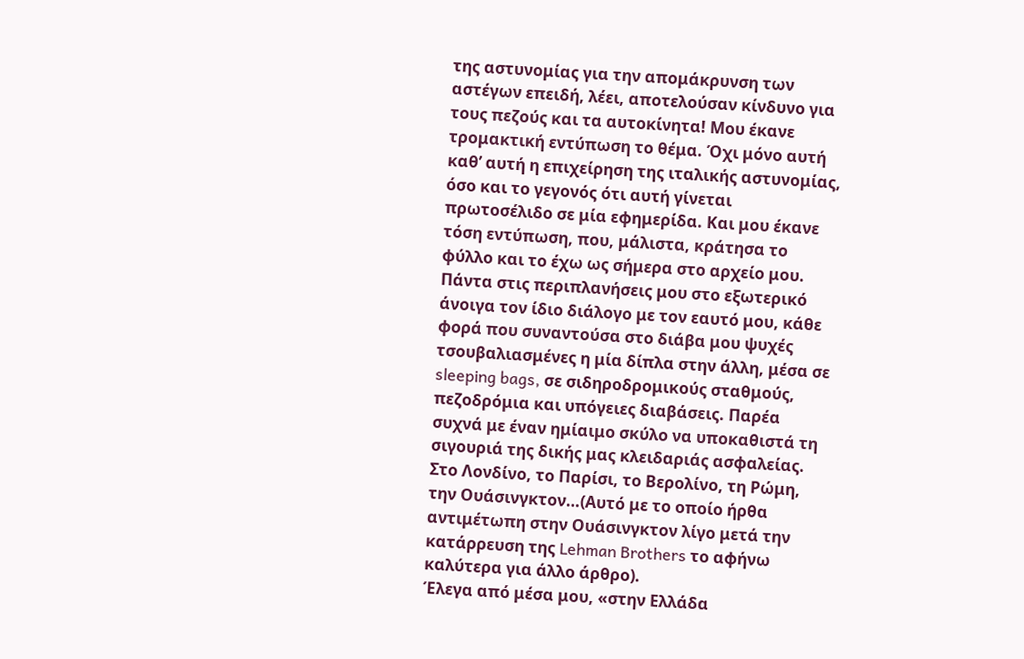της αστυνομίας για την απομάκρυνση των αστέγων επειδή, λέει, αποτελούσαν κίνδυνο για τους πεζούς και τα αυτοκίνητα! Μου έκανε τρομακτική εντύπωση το θέμα. Όχι μόνο αυτή καθ’ αυτή η επιχείρηση της ιταλικής αστυνομίας, όσο και το γεγονός ότι αυτή γίνεται πρωτοσέλιδο σε μία εφημερίδα. Και μου έκανε τόση εντύπωση, που, μάλιστα, κράτησα το φύλλο και το έχω ως σήμερα στο αρχείο μου.
Πάντα στις περιπλανήσεις μου στο εξωτερικό άνοιγα τον ίδιο διάλογο με τον εαυτό μου, κάθε φορά που συναντούσα στο διάβα μου ψυχές τσουβαλιασμένες η μία δίπλα στην άλλη, μέσα σε sleeping bags, σε σιδηροδρομικούς σταθμούς, πεζοδρόμια και υπόγειες διαβάσεις. Παρέα συχνά με έναν ημίαιμο σκύλο να υποκαθιστά τη σιγουριά της δικής μας κλειδαριάς ασφαλείας. Στο Λονδίνο, το Παρίσι, το Βερολίνο, τη Ρώμη, την Ουάσινγκτον…(Αυτό με το οποίο ήρθα αντιμέτωπη στην Ουάσινγκτον λίγο μετά την κατάρρευση της Lehman Brothers το αφήνω καλύτερα για άλλο άρθρο).
Έλεγα από μέσα μου, «στην Ελλάδα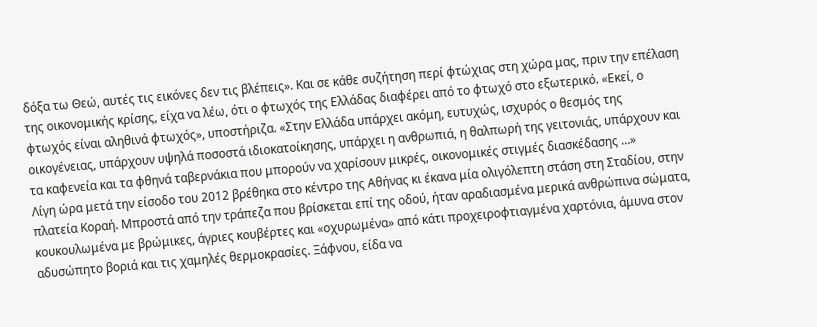δόξα τω Θεώ, αυτές τις εικόνες δεν τις βλέπεις». Και σε κάθε συζήτηση περί φτώχιας στη χώρα μας, πριν την επέλαση της οικονομικής κρίσης, είχα να λέω, ότι ο φτωχός της Ελλάδας διαφέρει από το φτωχό στο εξωτερικό. «Εκεί, ο φτωχός είναι αληθινά φτωχός», υποστήριζα. «Στην Ελλάδα υπάρχει ακόμη, ευτυχώς, ισχυρός ο θεσμός της οικογένειας, υπάρχουν υψηλά ποσοστά ιδιοκατοίκησης, υπάρχει η ανθρωπιά, η θαλπωρή της γειτονιάς, υπάρχουν και τα καφενεία και τα φθηνά ταβερνάκια που μπορούν να χαρίσουν μικρές, οικονομικές στιγμές διασκέδασης …»
Λίγη ώρα μετά την είσοδο του 2012 βρέθηκα στο κέντρο της Αθήνας κι έκανα μία ολιγόλεπτη στάση στη Σταδίου, στην πλατεία Κοραή. Μπροστά από την τράπεζα που βρίσκεται επί της οδού, ήταν αραδιασμένα μερικά ανθρώπινα σώματα, κουκουλωμένα με βρώμικες, άγριες κουβέρτες και «οχυρωμένα» από κάτι προχειροφτιαγμένα χαρτόνια, άμυνα στον αδυσώπητο βοριά και τις χαμηλές θερμοκρασίες. Ξάφνου, είδα να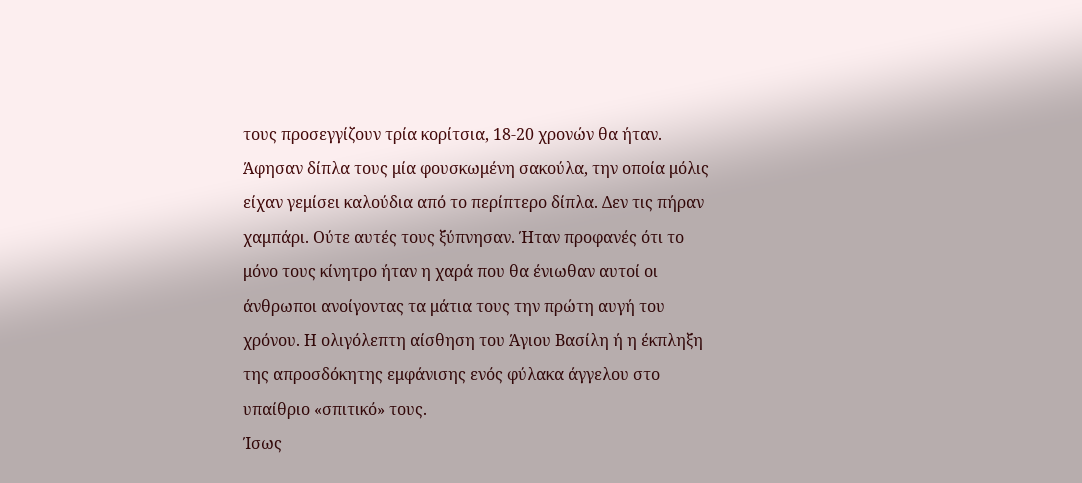τους προσεγγίζουν τρία κορίτσια, 18-20 χρονών θα ήταν. Άφησαν δίπλα τους μία φουσκωμένη σακούλα, την οποία μόλις είχαν γεμίσει καλούδια από το περίπτερο δίπλα. Δεν τις πήραν χαμπάρι. Ούτε αυτές τους ξύπνησαν. Ήταν προφανές ότι το μόνο τους κίνητρο ήταν η χαρά που θα ένιωθαν αυτοί οι άνθρωποι ανοίγοντας τα μάτια τους την πρώτη αυγή του χρόνου. Η ολιγόλεπτη αίσθηση του Άγιου Βασίλη ή η έκπληξη της απροσδόκητης εμφάνισης ενός φύλακα άγγελου στο υπαίθριο «σπιτικό» τους.
Ίσως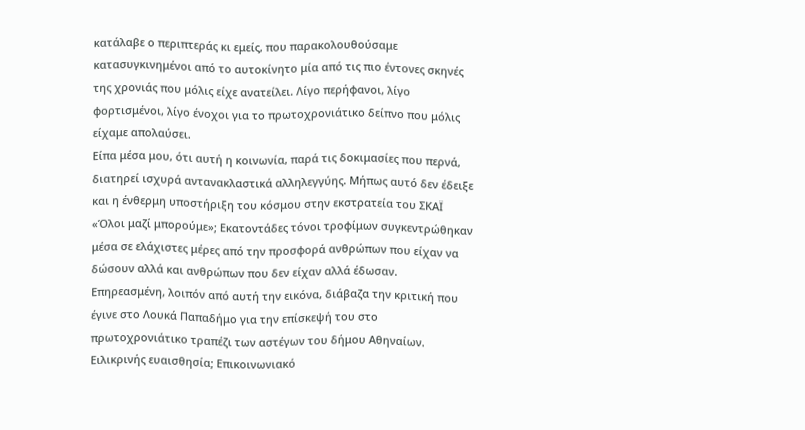κατάλαβε ο περιπτεράς κι εμείς, που παρακολουθούσαμε κατασυγκινημένοι από το αυτοκίνητο μία από τις πιο έντονες σκηνές της χρονιάς που μόλις είχε ανατείλει. Λίγο περήφανοι, λίγο φορτισμένοι, λίγο ένοχοι για το πρωτοχρονιάτικο δείπνο που μόλις είχαμε απολαύσει.
Είπα μέσα μου, ότι αυτή η κοινωνία, παρά τις δοκιμασίες που περνά, διατηρεί ισχυρά αντανακλαστικά αλληλεγγύης. Μήπως αυτό δεν έδειξε και η ένθερμη υποστήριξη του κόσμου στην εκστρατεία του ΣΚΑΪ «Όλοι μαζί μπορούμε»; Εκατοντάδες τόνοι τροφίμων συγκεντρώθηκαν μέσα σε ελάχιστες μέρες από την προσφορά ανθρώπων που είχαν να δώσουν αλλά και ανθρώπων που δεν είχαν αλλά έδωσαν.
Επηρεασμένη, λοιπόν από αυτή την εικόνα, διάβαζα την κριτική που έγινε στο Λουκά Παπαδήμο για την επίσκεψή του στο πρωτοχρονιάτικο τραπέζι των αστέγων του δήμου Αθηναίων. Ειλικρινής ευαισθησία; Επικοινωνιακό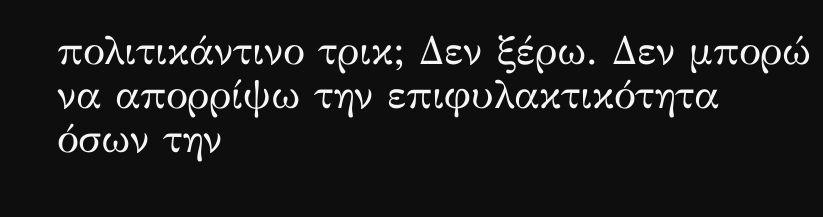πολιτικάντινο τρικ; Δεν ξέρω. Δεν μπορώ να απορρίψω την επιφυλακτικότητα όσων την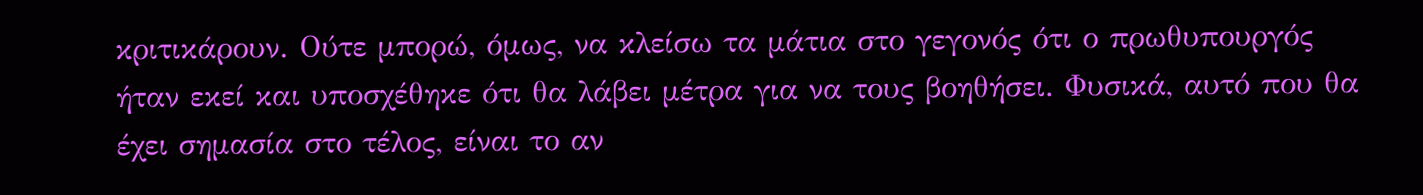κριτικάρουν. Ούτε μπορώ, όμως, να κλείσω τα μάτια στο γεγονός ότι ο πρωθυπουργός ήταν εκεί και υποσχέθηκε ότι θα λάβει μέτρα για να τους βοηθήσει. Φυσικά, αυτό που θα έχει σημασία στο τέλος, είναι το αν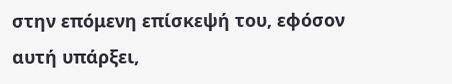στην επόμενη επίσκεψή του, εφόσον αυτή υπάρξει,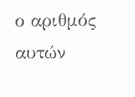ο αριθμός αυτών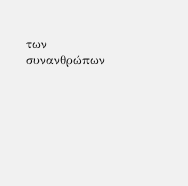των συνανθρώπων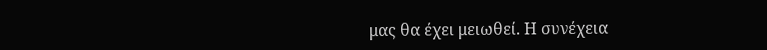μας θα έχει μειωθεί. Η συνέχεια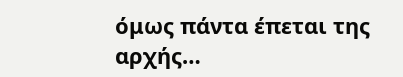όμως πάντα έπεται της αρχής…